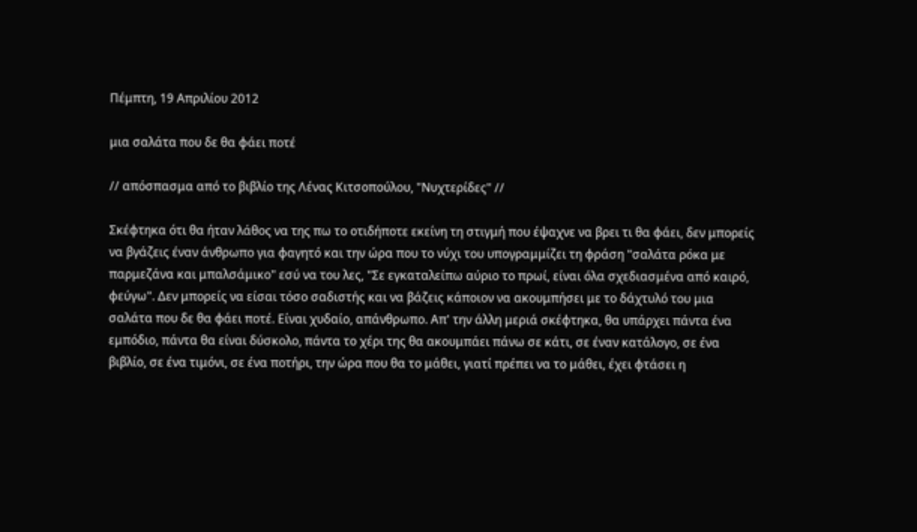Πέμπτη, 19 Απριλίου 2012

μια σαλάτα που δε θα φάει ποτέ

// απόσπασμα από το βιβλίο της Λένας Κιτσοπούλου, "Νυχτερίδες" //

Σκέφτηκα ότι θα ήταν λάθος να της πω το οτιδήποτε εκείνη τη στιγμή που έψαχνε να βρει τι θα φάει, δεν μπορείς να βγάζεις έναν άνθρωπο για φαγητό και την ώρα που το νύχι του υπογραμμίζει τη φράση "σαλάτα ρόκα με παρμεζάνα και μπαλσάμικο" εσύ να του λες, "Σε εγκαταλείπω αύριο το πρωί, είναι όλα σχεδιασμένα από καιρό, φεύγω". Δεν μπορείς να είσαι τόσο σαδιστής και να βάζεις κάποιον να ακουμπήσει με το δάχτυλό του μια σαλάτα που δε θα φάει ποτέ. Είναι χυδαίο, απάνθρωπο. Απ' την άλλη μεριά σκέφτηκα, θα υπάρχει πάντα ένα εμπόδιο, πάντα θα είναι δύσκολο, πάντα το χέρι της θα ακουμπάει πάνω σε κάτι, σε έναν κατάλογο, σε ένα βιβλίο, σε ένα τιμόνι, σε ένα ποτήρι, την ώρα που θα το μάθει, γιατί πρέπει να το μάθει, έχει φτάσει η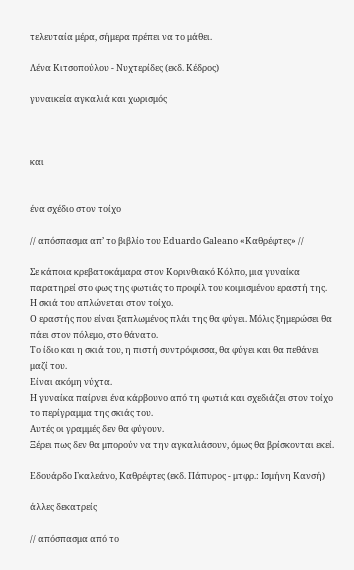τελευταία μέρα, σήμερα πρέπει να το μάθει.

Λένα Κιτσοπούλου - Νυχτερίδες (εκδ. Κέδρος)

γυναικεία αγκαλιά και χωρισμός



και


ένα σχέδιο στον τοίχο

// απόσπασμα απ’ το βιβλίο του Eduardo Galeano «Καθρέφτες» //

Σε κάποια κρεβατοκάμαρα στον Κορινθιακό Κόλπο, μια γυναίκα παρατηρεί στο φως της φωτιάς το προφίλ του κοιμισμένου εραστή της.
Η σκιά του απλώνεται στον τοίχο.
Ο εραστής που είναι ξαπλωμένος πλάι της θα φύγει. Μόλις ξημερώσει θα πάει στον πόλεμο, στο θάνατο.
Το ίδιο και η σκιά του, η πιστή συντρόφισσα, θα φύγει και θα πεθάνει μαζί του.
Είναι ακόμη νύχτα.
Η γυναίκα παίρνει ένα κάρβουνο από τη φωτιά και σχεδιάζει στον τοίχο το περίγραμμα της σκιάς του.
Αυτές οι γραμμές δεν θα φύγουν.
Ξέρει πως δεν θα μπορούν να την αγκαλιάσουν, όμως θα βρίσκονται εκεί.

Εδουάρδο Γκαλεάνο, Καθρέφτες (εκδ. Πάπυρος - μτφρ.: Ισμήνη Κανσή)

άλλες δεκατρείς

// απόσπασμα από το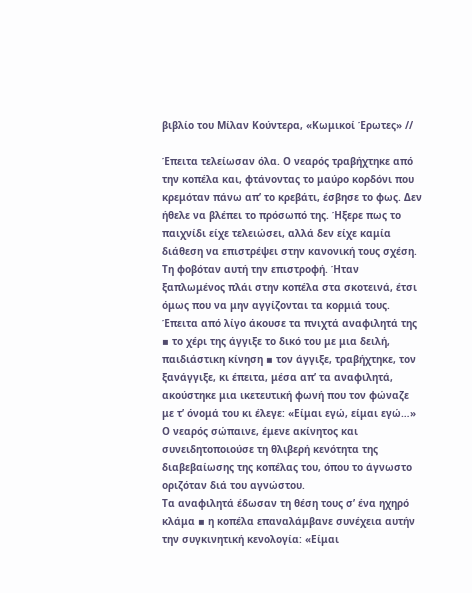βιβλίο του Μίλαν Κούντερα, «Κωμικοί Έρωτες» //

Έπειτα τελείωσαν όλα. Ο νεαρός τραβήχτηκε από την κοπέλα και, φτάνοντας το μαύρο κορδόνι που κρεμόταν πάνω απ’ το κρεβάτι, έσβησε το φως. Δεν ήθελε να βλέπει το πρόσωπό της. Ήξερε πως το παιχνίδι είχε τελειώσει, αλλά δεν είχε καμία διάθεση να επιστρέψει στην κανονική τους σχέση. Τη φοβόταν αυτή την επιστροφή. Ήταν ξαπλωμένος πλάι στην κοπέλα στα σκοτεινά, έτσι όμως που να μην αγγίζονται τα κορμιά τους.
Έπειτα από λίγο άκουσε τα πνιχτά αναφιλητά της ▪ το χέρι της άγγιξε το δικό του με μια δειλή, παιδιάστικη κίνηση ▪ τον άγγιξε, τραβήχτηκε, τον ξανάγγιξε, κι έπειτα, μέσα απ’ τα αναφιλητά, ακούστηκε μια ικετευτική φωνή που τον φώναζε με τ’ όνομά του κι έλεγε: «Είμαι εγώ, είμαι εγώ…»
Ο νεαρός σώπαινε, έμενε ακίνητος και συνειδητοποιούσε τη θλιβερή κενότητα της διαβεβαίωσης της κοπέλας του, όπου το άγνωστο οριζόταν διά του αγνώστου.
Τα αναφιλητά έδωσαν τη θέση τους σ’ ένα ηχηρό κλάμα ▪ η κοπέλα επαναλάμβανε συνέχεια αυτήν την συγκινητική κενολογία: «Είμαι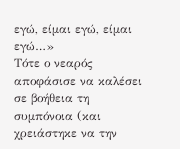εγώ, είμαι εγώ, είμαι εγώ…»
Τότε ο νεαρός αποφάσισε να καλέσει σε βοήθεια τη συμπόνοια (και χρειάστηκε να την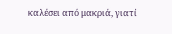καλέσει από μακριά, γιατί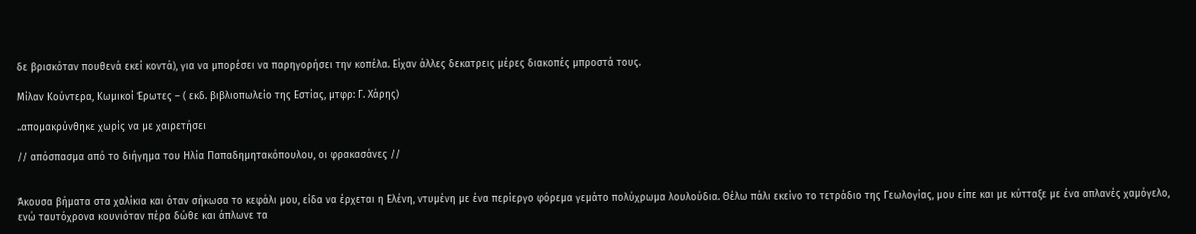δε βρισκόταν πουθενά εκεί κοντά), για να μπορέσει να παρηγορήσει την κοπέλα. Είχαν άλλες δεκατρεις μέρες διακοπές μπροστά τους.

Μίλαν Κούντερα, Κωμικοί Έρωτες – ( εκδ. βιβλιοπωλείο της Εστίας, μτφρ: Γ. Χάρης)

..απομακρύνθηκε χωρίς να με χαιρετήσει

// απόσπασμα από το διήγημα του Ηλία Παπαδημητακόπουλου, οι φρακασάνες //


Άκουσα βήματα στα χαλίκια και όταν σήκωσα το κεφάλι μου, είδα να έρχεται η Ελένη, ντυμένη με ένα περίεργο φόρεμα γεμάτο πολύχρωμα λουλούδια. Θέλω πάλι εκείνο το τετράδιο της Γεωλογίας, μου είπε και με κύτταξε με ένα απλανές χαμόγελο, ενώ ταυτόχρονα κουνιόταν πέρα δώθε και άπλωνε τα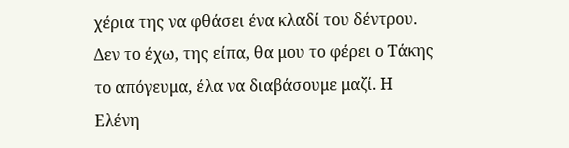χέρια της να φθάσει ένα κλαδί του δέντρου. Δεν το έχω, της είπα, θα μου το φέρει ο Τάκης το απόγευμα, έλα να διαβάσουμε μαζί. Η Ελένη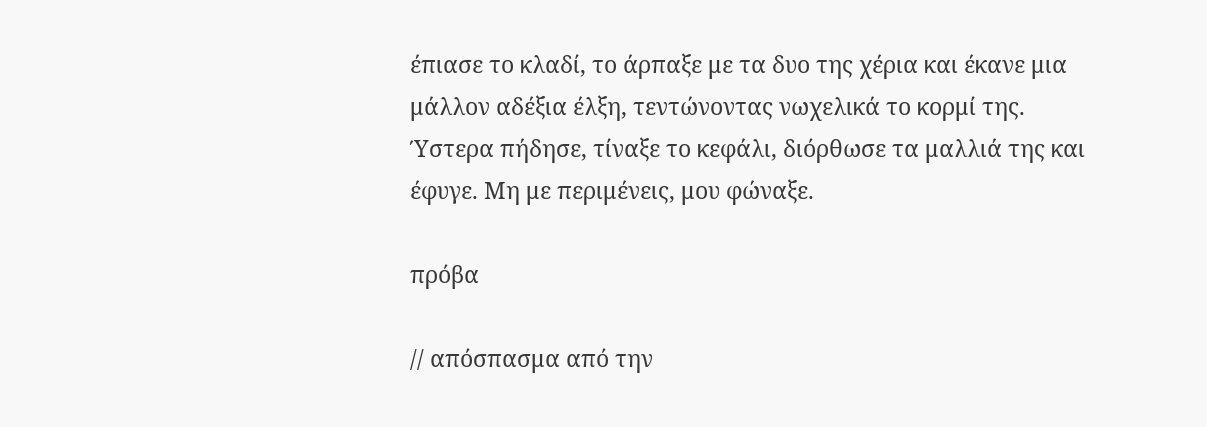έπιασε το κλαδί, το άρπαξε με τα δυο της χέρια και έκανε μια μάλλον αδέξια έλξη, τεντώνοντας νωχελικά το κορμί της. Ύστερα πήδησε, τίναξε το κεφάλι, διόρθωσε τα μαλλιά της και έφυγε. Μη με περιμένεις, μου φώναξε.

πρόβα

// απόσπασμα από την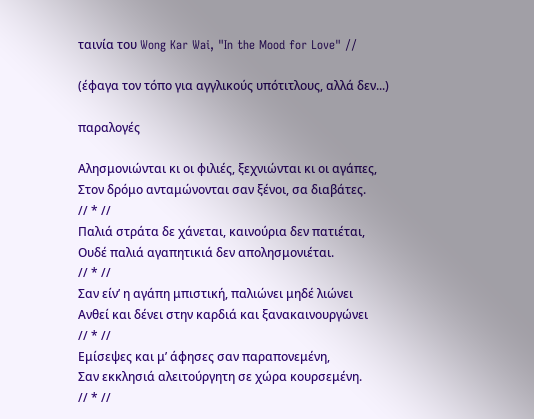ταινία του Wong Kar Wai, "In the Mood for Love" //

(έφαγα τον τόπο για αγγλικούς υπότιτλους, αλλά δεν...)

παραλογές

Αλησμονιώνται κι οι φιλιές, ξεχνιώνται κι οι αγάπες,
Στον δρόμο ανταμώνονται σαν ξένοι, σα διαβάτες.
// * //
Παλιά στράτα δε χάνεται, καινούρια δεν πατιέται,
Ουδέ παλιά αγαπητικιά δεν απολησμονιέται.
// * //
Σαν είν’ η αγάπη μπιστική, παλιώνει μηδέ λιώνει
Ανθεί και δένει στην καρδιά και ξανακαινουργώνει
// * //
Εμίσεψες και μ’ άφησες σαν παραπονεμένη,
Σαν εκκλησιά αλειτούργητη σε χώρα κουρσεμένη.
// * //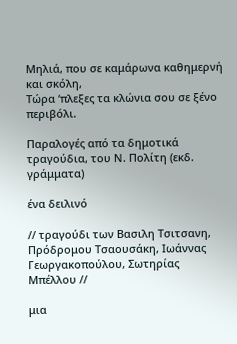Μηλιά, που σε καμάρωνα καθημερνή και σκόλη,
Τώρα ‘πλεξες τα κλώνια σου σε ξένο περιβόλι.

Παραλογές από τα δημοτικά τραγούδια, του Ν. Πολίτη (εκδ. γράμματα)

ένα δειλινό

// τραγούδι των Βασιλη Τσιτσανη, Πρόδρομου Τσαουσάκη, Ιωάννας Γεωργακοπούλου, Σωτηρίας Μπέλλου //

μια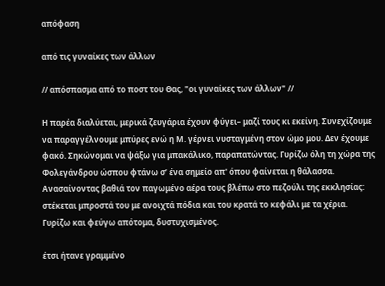απόφαση

από τις γυναίκες των άλλων

// απόσπασμα από το ποστ του Θας, "οι γυναίκες των άλλων" //

Η παρέα διαλύεται, μερικά ζευγάρια έχουν φύγει– μαζί τους κι εκείνη. Συνεχίζουμε να παραγγέλνουμε μπύρες ενώ η Μ. γέρνει νυσταγμένη στον ώμο μου. Δεν έχουμε φακό. Σηκώνομαι να ψάξω για μπακάλικο, παραπατώντας. Γυρίζω όλη τη χώρα της Φολεγάνδρου ώσπου φτάνω σ’ ένα σημείο απ' όπου φαίνεται η θάλασσα. Ανασαίνοντας βαθιά τον παγωμένο αέρα τους βλέπω στο πεζούλι της εκκλησίας: στέκεται μπροστά του με ανοιχτά πόδια και του κρατά το κεφάλι με τα χέρια. Γυρίζω και φεύγω απότομα, δυστυχισμένος.

έτσι ήτανε γραμμένο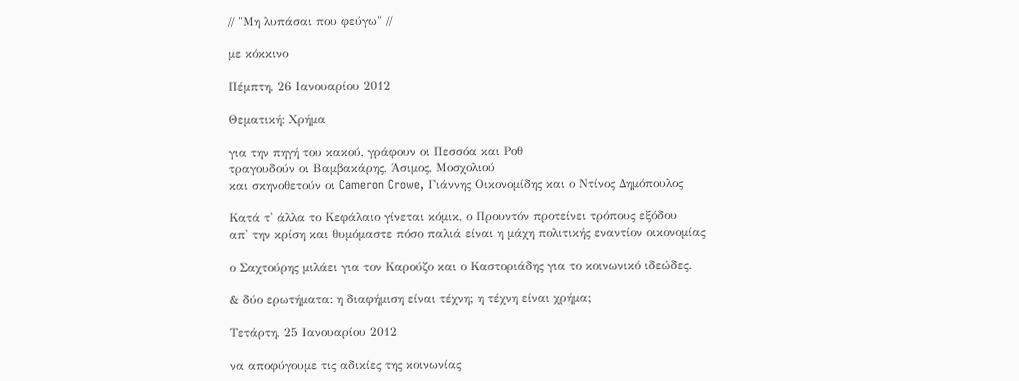// "Μη λυπάσαι που φεύγω" //

με κόκκινο

Πέμπτη, 26 Ιανουαρίου 2012

Θεματική: Χρήμα

για την πηγή του κακού, γράφουν οι Πεσσόα και Ροθ
τραγουδούν οι Βαμβακάρης, Άσιμος, Μοσχολιού
και σκηνοθετούν οι Cameron Crowe, Γιάννης Οικονομίδης και ο Ντίνος Δημόπουλος

Κατά τ' άλλα το Κεφάλαιο γίνεται κόμικ, ο Προυντόν προτείνει τρόπους εξόδου
απ' την κρίση και θυμόμαστε πόσο παλιά είναι η μάχη πολιτικής εναντίον οικονομίας

ο Σαχτούρης μιλάει για τον Καρούζο και ο Καστοριάδης για το κοινωνικό ιδεώδες.

& δύο ερωτήματα: η διαφήμιση είναι τέχνη; η τέχνη είναι χρήμα;

Τετάρτη, 25 Ιανουαρίου 2012

να αποφύγουμε τις αδικίες της κοινωνίας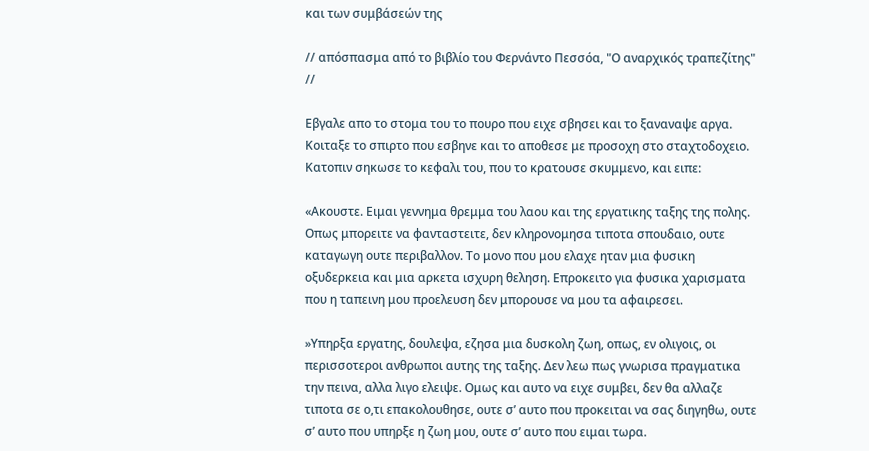και των συμβάσεών της

// απόσπασμα από το βιβλίο του Φερνάντο Πεσσόα, "Ο αναρχικός τραπεζίτης" //

Εβγαλε απο το στομα του το πουρο που ειχε σβησει και το ξαναναψε αργα. Κοιταξε το σπιρτο που εσβηνε και το αποθεσε με προσοχη στο σταχτοδοχειο. Κατοπιν σηκωσε το κεφαλι του, που το κρατουσε σκυμμενο, και ειπε:

«Ακουστε. Ειμαι γεννημα θρεμμα του λαου και της εργατικης ταξης της πολης. Οπως μπορειτε να φανταστειτε, δεν κληρονομησα τιποτα σπουδαιο, ουτε καταγωγη ουτε περιβαλλον. Το μονο που μου ελαχε ηταν μια φυσικη οξυδερκεια και μια αρκετα ισχυρη θεληση. Επροκειτο για φυσικα χαρισματα που η ταπεινη μου προελευση δεν μπορουσε να μου τα αφαιρεσει.

»Υπηρξα εργατης, δουλεψα, εζησα μια δυσκολη ζωη, οπως, εν ολιγοις, οι περισσοτεροι ανθρωποι αυτης της ταξης. Δεν λεω πως γνωρισα πραγματικα την πεινα, αλλα λιγο ελειψε. Ομως και αυτο να ειχε συμβει, δεν θα αλλαζε τιποτα σε ο,τι επακολουθησε, ουτε σ’ αυτο που προκειται να σας διηγηθω, ουτε σ’ αυτο που υπηρξε η ζωη μου, ουτε σ’ αυτο που ειμαι τωρα.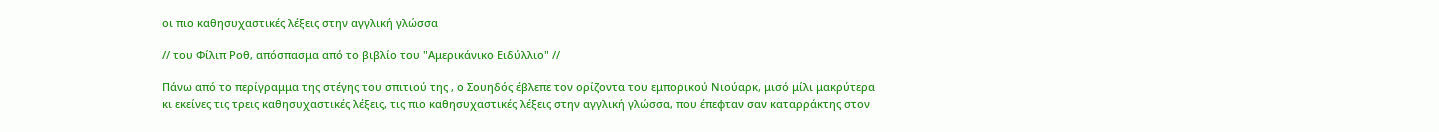οι πιο καθησυχαστικές λέξεις στην αγγλική γλώσσα

// του Φίλιπ Ροθ, απόσπασμα από το βιβλίο του "Αμερικάνικο Ειδύλλιο" //

Πάνω από το περίγραμμα της στέγης του σπιτιού της , ο Σουηδός έβλεπε τον ορίζοντα του εμπορικού Νιούαρκ, μισό μίλι μακρύτερα κι εκείνες τις τρεις καθησυχαστικές λέξεις, τις πιο καθησυχαστικές λέξεις στην αγγλική γλώσσα, που έπεφταν σαν καταρράκτης στον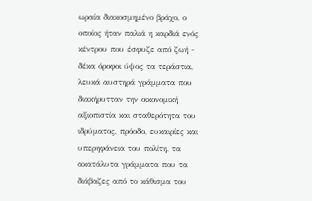ωραία διακοσμημένο βράχο, ο οποίος ήταν παλιά η καρδιά ενός κέντρου που έσφυζε από ζωή - δέκα όροφοι ύψος τα τεράστια, λευκά αυστηρά γράμματα που διακήρυτταν την οικονομική αξιοπιστία και σταθερότητα του ιδρύματος, πρόοδο, ευκαιρίες και υπερηφάνεια του πολίτη, τα ακατάλυτα γράμματα που τα διάβαζες από το κάθισμα του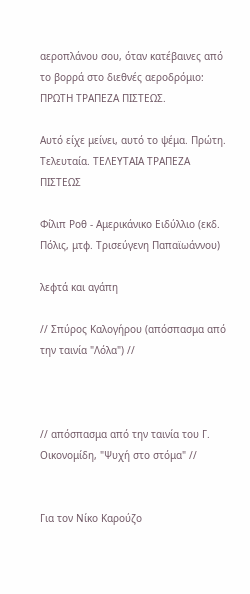αεροπλάνου σου, όταν κατέβαινες από το βορρά στο διεθνές αεροδρόμιο: ΠΡΩΤΗ ΤΡΑΠΕΖΑ ΠΙΣΤΕΩΣ.

Αυτό είχε μείνει, αυτό το ψέμα. Πρώτη. Τελευταία. ΤΕΛΕΥΤΑΙΑ ΤΡΑΠΕΖΑ ΠΙΣΤΕΩΣ

Φίλιπ Ροθ - Αμερικάνικο Ειδύλλιο (εκδ. Πόλις, μτφ. Τρισεύγενη Παπαϊωάννου)

λεφτά και αγάπη

// Σπύρος Καλογήρου (απόσπασμα από την ταινία "Λόλα") //



// απόσπασμα από την ταινία του Γ. Οικονομίδη, "Ψυχή στο στόμα" //


Για τον Νίκο Καρούζο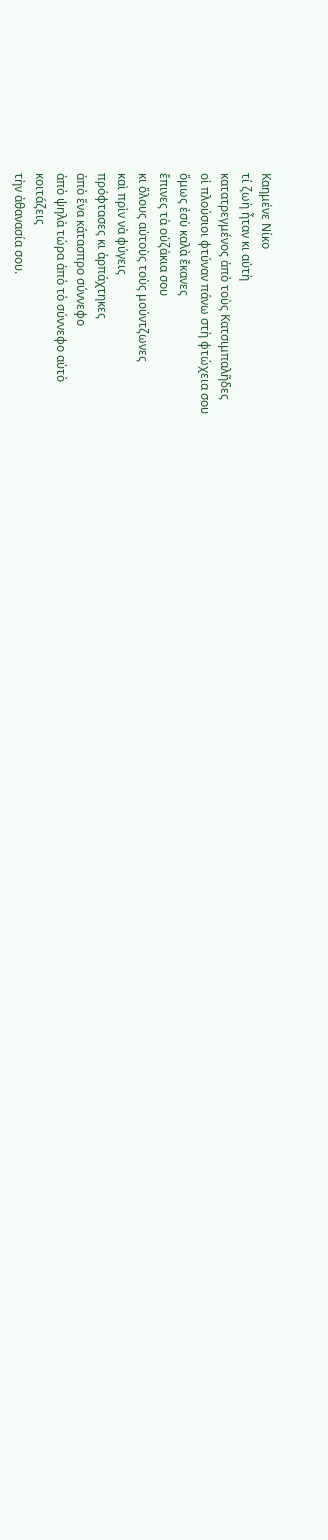Καημένε Νίκο
τί ζωὴ ἦταν κι αὐτὴ
κατατρεγμένος ἀπὸ τοὺς Κατσιμπαλῆδες
οἱ πλούσιοι φτύναν πάνω στὴ φτώχεια σου
ὅμως ἐσὺ καλὰ ἔκανες
ἔπινες τὰ οὐζάκια σου
κι ὅλους αὐτοὺς τοὺς μούντζωνες
καὶ πρὶν νὰ φύγεις
πρόφτασες κι ἁρπάχτηκες
ἀπὸ ἕνα κάτασπρο σύννεφο
ἀπὸ ψηλὰ τώρα ἀπὸ τὸ σύννεφο αὐτὸ
κοιτάζεις
τὴν ἀθανασία σου.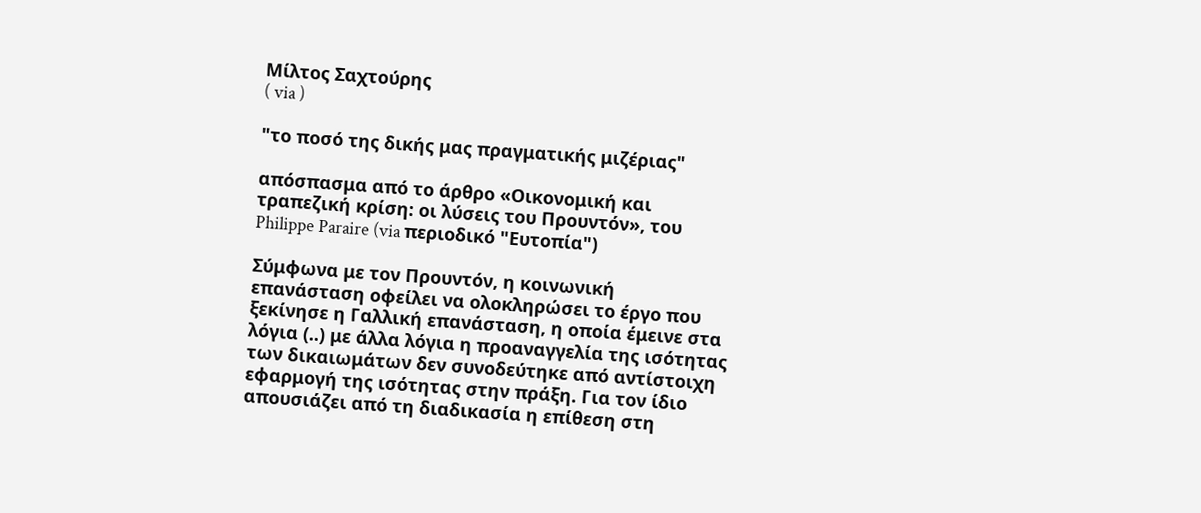Μίλτος Σαχτούρης
( via )

"το ποσό της δικής μας πραγματικής μιζέριας"

απόσπασμα από το άρθρο «Οικονομική και τραπεζική κρίση: οι λύσεις του Προυντόν», του Philippe Paraire (via περιοδικό "Ευτοπία")

Σύμφωνα με τον Προυντόν, η κοινωνική επανάσταση οφείλει να ολοκληρώσει το έργο που ξεκίνησε η Γαλλική επανάσταση, η οποία έμεινε στα λόγια (..) με άλλα λόγια η προαναγγελία της ισότητας των δικαιωμάτων δεν συνοδεύτηκε από αντίστοιχη εφαρμογή της ισότητας στην πράξη. Για τον ίδιο απουσιάζει από τη διαδικασία η επίθεση στη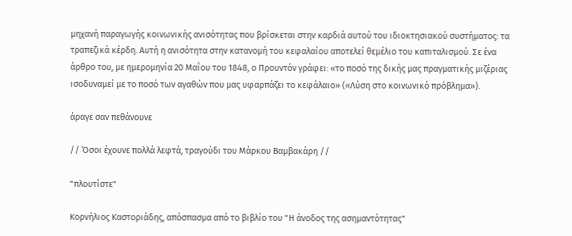μηχανή παραγωγής κοινωνικής ανισότητας που βρίσκεται στην καρδιά αυτού του ιδιοκτησιακού συστήματος: τα τραπεζικά κέρδη. Αυτή η ανισότητα στην κατανομή του κεφαλαίου αποτελεί θεμέλιο του καπιταλισμού. Σε ένα άρθρο του, με ημερομηνία 20 Μαΐου του 1848, ο Προυντόν γράφει: «το ποσό της δικής μας πραγματικής μιζέριας ισοδυναμεί με το ποσό των αγαθών που μας υφαρπάζει το κεφάλαιο» («Λύση στο κοινωνικό πρόβλημα»).

άραγε σαν πεθάνουνε

// Όσοι έχουνε πολλά λεφτά, τραγούδι του Μάρκου Βαμβακάρη //

"πλουτίστε"

Κορνήλιος Καστοριάδης, απόσπασμα από το βιβλίο του "Η άνοδος της ασημαντότητας"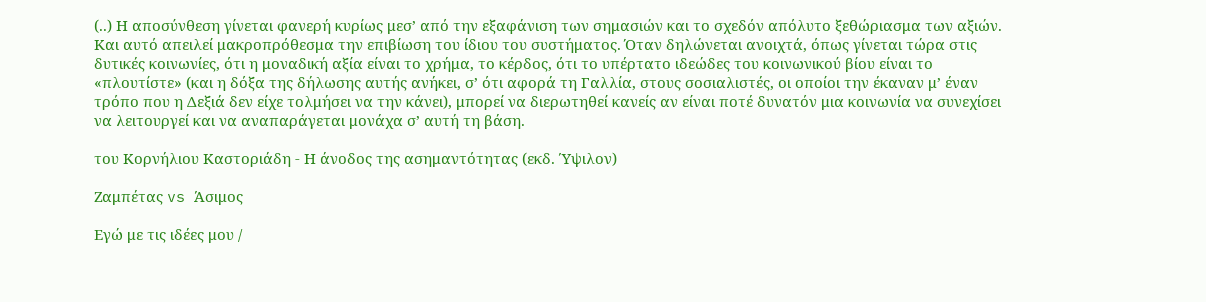(..) Η αποσύνθεση γίνεται φανερή κυρίως μεσ’ από την εξαφάνιση των σημασιών και το σχεδόν απόλυτο ξεθώριασμα των αξιών. Και αυτό απειλεί μακροπρόθεσμα την επιβίωση του ίδιου του συστήματος. Όταν δηλώνεται ανοιχτά, όπως γίνεται τώρα στις δυτικές κοινωνίες, ότι η μοναδική αξία είναι το χρήμα, το κέρδος, ότι το υπέρτατο ιδεώδες του κοινωνικού βίου είναι το «πλουτίστε» (και η δόξα της δήλωσης αυτής ανήκει, σ’ ότι αφορά τη Γαλλία, στους σοσιαλιστές, οι οποίοι την έκαναν μ’ έναν τρόπο που η Δεξιά δεν είχε τολμήσει να την κάνει), μπορεί να διερωτηθεί κανείς αν είναι ποτέ δυνατόν μια κοινωνία να συνεχίσει να λειτουργεί και να αναπαράγεται μονάχα σ’ αυτή τη βάση.

του Κορνήλιου Καστοριάδη - Η άνοδος της ασημαντότητας (εκδ. Ύψιλον)

Ζαμπέτας vs Άσιμος

Εγώ με τις ιδέες μου /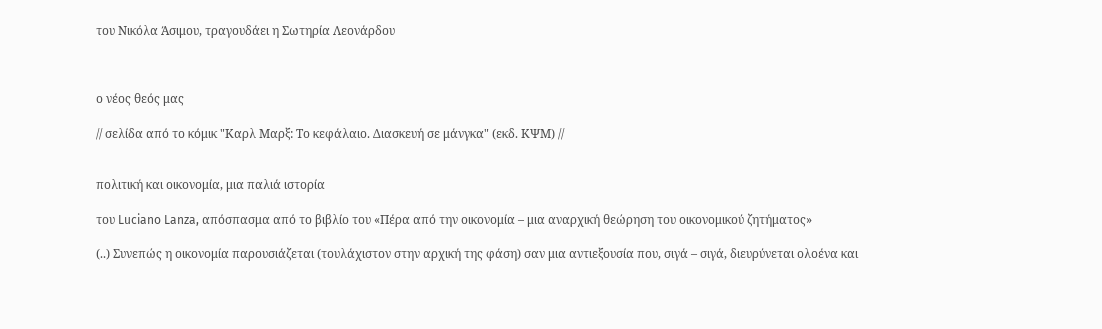του Νικόλα Άσιμου, τραγουδάει η Σωτηρία Λεονάρδου



ο νέος θεός μας

// σελίδα από το κόμικ "Καρλ Μαρξ: Το κεφάλαιο. Διασκευή σε μάνγκα" (εκδ. ΚΨΜ) //


πολιτική και οικονομία, μια παλιά ιστορία

του Luciano Lanza, απόσπασμα από το βιβλίο του «Πέρα από την οικονομία – μια αναρχική θεώρηση του οικονομικού ζητήματος»

(..) Συνεπώς η οικονομία παρουσιάζεται (τουλάχιστον στην αρχική της φάση) σαν μια αντιεξουσία που, σιγά – σιγά, διευρύνεται ολοένα και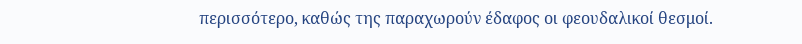περισσότερο, καθώς της παραχωρούν έδαφος οι φεουδαλικοί θεσμοί.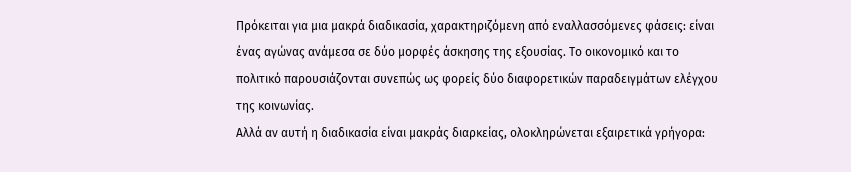Πρόκειται για μια μακρά διαδικασία, χαρακτηριζόμενη από εναλλασσόμενες φάσεις: είναι ένας αγώνας ανάμεσα σε δύο μορφές άσκησης της εξουσίας. Το οικονομικό και το πολιτικό παρουσιάζονται συνεπώς ως φορείς δύο διαφορετικών παραδειγμάτων ελέγχου της κοινωνίας.
Αλλά αν αυτή η διαδικασία είναι μακράς διαρκείας, ολοκληρώνεται εξαιρετικά γρήγορα: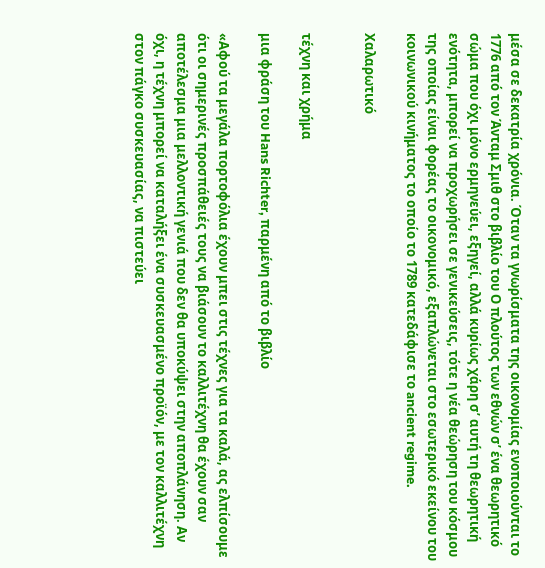μέσα σε δεκατρία χρόνια. Όταν τα γνωρίσματα της οικονομίας ενοποιούνται το 1776 από τον Άνταμ Σμιθ στο βιβλίο του Ο πλούτος των εθνών σ’ ένα θεωρητικό σώμα που όχι μόνο ερμηνεύει, εξηγεί, αλλά κυρίως χάρη σ’ αυτή τη θεωρητική ενότητα, μπορεί να προχωρήσει σε γενικεύσεις, τότε η νέα θεώρηση του κόσμου της οποίας είναι φορέας το οικονομικό, εξαπλώνεται στο εσωτερικό εκείνου του κοινωνικού κινήματος το οποίο το 1789 κατεδάφισε το ancient regime.

Xαλαρωτικό


τέχνη και χρήμα

μια φράση του Hans Richter, παρμένη από το βιβλίο

«Αφού τα μεγάλα πορτοφόλια έχουν μπει στις τέχνες για τα καλά, ας ελπίσουμε ότι οι σημερινές προσπάθειές τους να βιάσουν το καλλιτέχνη θα έχουν σαν αποτέλεσμα μια μελλοντική γενιά που δεν θα υποκύψει στην αποπλάνηση. Αν όχι, η τέχνη μπορεί να καταλήξει ένα συσκευασμένο προϊόν, με τον καλλιτέχνη στον πάγκο συσκευασίας, να πιστεύει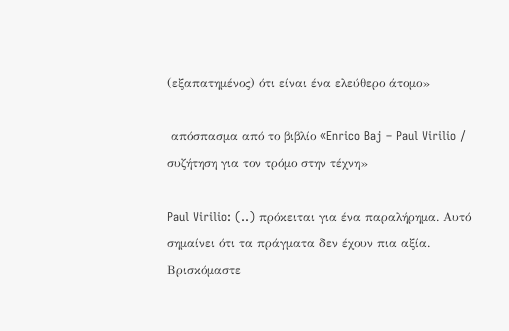(εξαπατημένος) ότι είναι ένα ελεύθερο άτομο»

 απόσπασμα από το βιβλίο «Enrico Baj – Paul Virilio / συζήτηση για τον τρόμο στην τέχνη»

Paul Virilio: (..) πρόκειται για ένα παραλήρημα. Αυτό σημαίνει ότι τα πράγματα δεν έχουν πια αξία. Βρισκόμαστε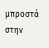μπροστά στην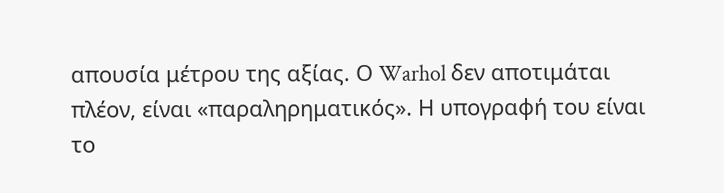απουσία μέτρου της αξίας. Ο Warhol δεν αποτιμάται πλέον, είναι «παραληρηματικός». Η υπογραφή του είναι το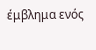έμβλημα ενός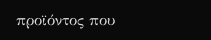προϊόντος που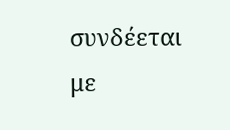συνδέεται με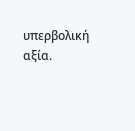υπερβολική αξία.